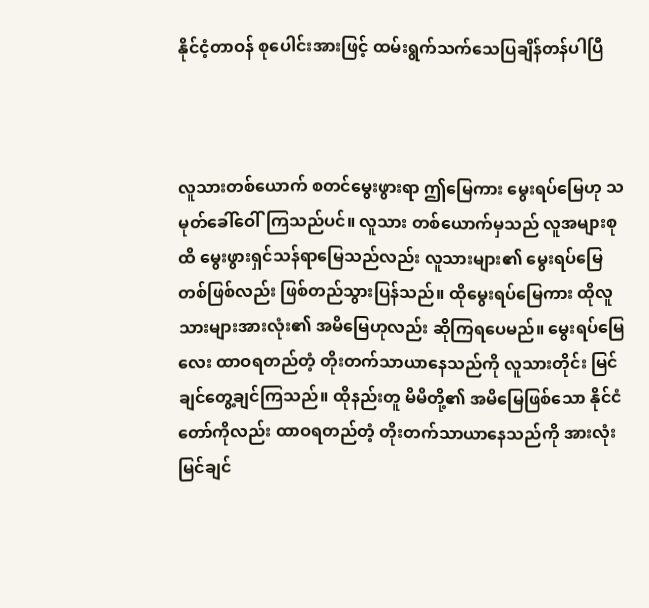နိုင်ငံ့တာဝန် စုပေါင်းအားဖြင့် ထမ်းရွက်သက်သေပြချိန်တန်ပါပြီ



လူသားတစ်ယောက် စတင်မွေးဖွားရာ ဤမြေကား မွေးရပ်မြေဟု သမုတ်ခေါ်ဝေါ်ကြသည်ပင်။ လူသား တစ်ယောက်မှသည် လူအများစုထိ မွေးဖွားရှင်သန်ရာမြေသည်လည်း လူသားများ၏ မွေးရပ်မြေတစ်ဖြစ်လည်း ဖြစ်တည်သွားပြန်သည်။ ထိုမွေးရပ်မြေကား ထိုလူသားများအားလုံး၏ အမိမြေဟုလည်း ဆိုကြရပေမည်။ မွေးရပ်မြေလေး ထာဝရတည်တံ့ တိုးတက်သာယာနေသည်ကို လူသားတိုင်း မြင်ချင်တွေ့ချင်ကြသည်။ ထိုနည်းတူ မိမိတို့၏ အမိမြေဖြစ်သော နိုင်ငံတော်ကိုလည်း ထာဝရတည်တံ့ တိုးတက်သာယာနေသည်ကို အားလုံးမြင်ချင်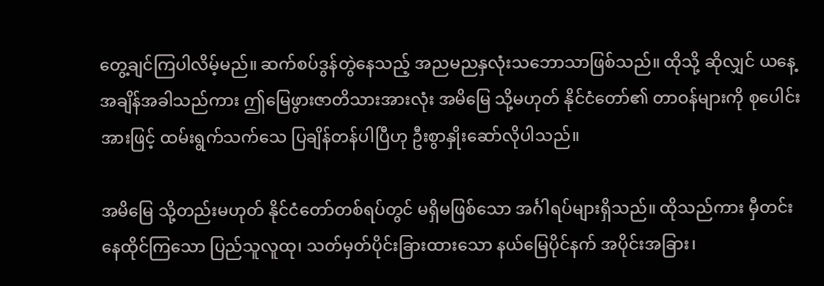တွေ့ချင်ကြပါလိမ့်မည်။ ဆက်စပ်ဒွန်တွဲနေသည့် အညမညနှလုံးသဘောသာဖြစ်သည်။ ထိုသို့ ဆိုလျှင် ယနေ့အချိန်အခါသည်ကား ဤမြေဖွားဇာတိသားအားလုံး အမိမြေ သို့မဟုတ် နိုင်ငံတော်၏ တာဝန်များကို စုပေါင်းအားဖြင့် ထမ်းရွက်သက်သေ ပြချိန်တန်ပါပြီဟု ဦးစွာနှိုးဆော်လိုပါသည်။

အမိမြေ သို့တည်းမဟုတ် နိုင်ငံတော်တစ်ရပ်တွင် မရှိမဖြစ်သော အင်္ဂါရပ်များရှိသည်။ ထိုသည်ကား မှီတင်း နေထိုင်ကြသော ပြည်သူလူထု၊ သတ်မှတ်ပိုင်းခြားထားသော နယ်မြေပိုင်နက် အပိုင်းအခြား၊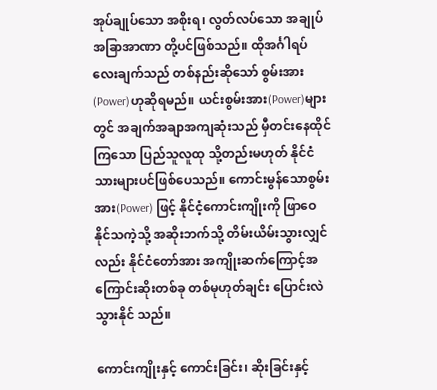အုပ်ချုပ်သော အစိုးရ၊ လွတ်လပ်သော အချုပ်အခြာအာဏာ တို့ပင်ဖြစ်သည်။ ထိုအင်္ဂါရပ်လေးချက်သည် တစ်နည်းဆိုသော် စွမ်းအား(Power)ဟုဆိုရမည်။ ယင်းစွမ်းအား(Power)များတွင် အချက်အချာအကျဆုံးသည် မှီတင်းနေထိုင် ကြသော ပြည်သူလူထု သို့တည်းမဟုတ် နိုင်ငံသားများပင်ဖြစ်ပေသည်။ ကောင်းမွန်သောစွမ်းအား(Power) ဖြင့် နိုင်ငံ့ကောင်းကျိုးကို ဖြာဝေနိုင်သကဲ့သို့ အဆိုးဘက်သို့ တိမ်းယိမ်းသွားလျှင်လည်း နိုင်ငံတော်အား အကျိုးဆက်ကြောင့်အကြောင်းဆိုးတစ်ခု တစ်မုဟုတ်ချင်း ပြောင်းလဲသွားနိုင် သည်။

ကောင်းကျိုးနှင့် ကောင်းခြင်း၊ ဆိုးခြင်းနှင့်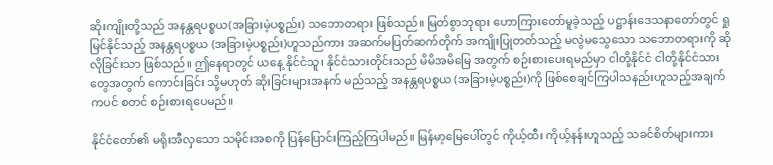ဆိုးကျိုးတို့သည် အနန္တရပစ္စယ(အခြားမဲ့ပစ္စည်း) သဘောတရား ဖြစ်သည်။ မြတ်စွာဘုရား ဟောကြားတော်မူခဲ့သည့် ပဋ္ဌာန်းဒေသနာတော်တွင် ရှုမြင်နိုင်သည့် အနန္တရပစ္စယ (အခြားမဲ့ပစ္စည်း)ဟူသည်ကား အဆက်မပြတ်ဆက်တိုက် အကျိုးပြုတတ်သည့် မလွဲမသွေသော သဘောတရားကို ဆိုလိုခြင်းသာ ဖြစ်သည်။ ဤနေရာတွင် ယနေ့ နိုင်ငံသူ၊ နိုင်ငံသားတိုင်းသည် မိမိအမိမြေ အတွက် စဉ်းစားပေးရမည်မှာ ငါတို့နိုင်ငံ ငါတို့နိုင်ငံသားတွေအတွက် ကောင်းခြင်း သို့မဟုတ် ဆိုးခြင်းများအနက် မည်သည့် အနန္တရပစ္စယ (အခြားမဲ့ပစ္စည်း)ကို ဖြစ်စေချင်ကြပါသနည်းဟူသည့်အချက်ကပင် စတင် စဉ်းစားရပေမည်။

နိုင်ငံတော်၏ မရိုးအီလှသော သမိုင်းအစကို ပြန်ပြောင်းကြည့်ကြပါမည်။ မြန်မာ့မြေပေါ်တွင် ကိုယ့်ထီး ကိုယ့်နန်းဟူသည့် သခင်စိတ်များကား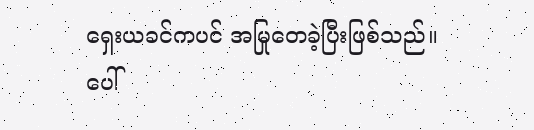ရှေးယခင်ကပင် အမြုတေခဲ့ပြီးဖြစ်သည်။ ပေါ်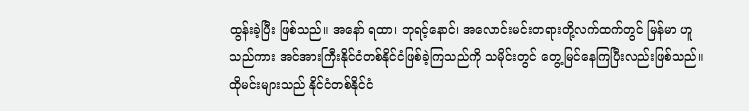ထွန်းခဲ့ပြီး ဖြစ်သည်။ အနော် ရထာ၊ ဘုရင့်နောင်၊ အလောင်းမင်းတရားတို့လက်ထက်တွင် မြန်မာ ဟူသည်ကား အင်အားကြီးနိုင်ငံတစ်နိုင်ငံဖြစ်ခဲ့ကြသည်ကို သမိုင်းတွင် တွေ့မြင်နေကြပြီးလည်းဖြစ်သည်။ ထိုမင်းများသည် နိုင်ငံတစ်နိုင်ငံ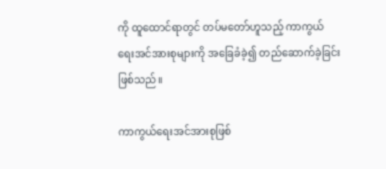ကို ထူထောင်ရာတွင် တပ်မတော်ဟူသည့် ကာကွယ်ရေးအင်အားစုများကို အခြေခံခဲ့၍ တည်ဆောက်ခဲ့ခြင်းဖြစ်သည်။

ကာကွယ်ရေးအင်အားစုဖြစ်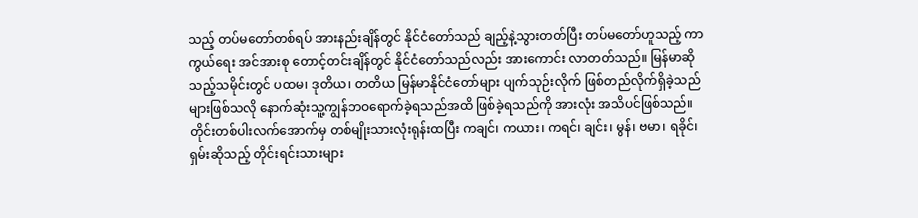သည့် တပ်မတော်တစ်ရပ် အားနည်းချိန်တွင် နိုင်ငံတော်သည် ချည့်နဲ့သွားတတ်ပြီး တပ်မတော်ဟူသည့် ကာကွယ်ရေး အင်အားစု တောင့်တင်းချိန်တွင် နိုင်ငံတော်သည်လည်း အားကောင်း လာတတ်သည်။ မြန်မာဆိုသည့်သမိုင်းတွင် ပထမ၊ ဒုတိယ၊ တတိယ မြန်မာနိုင်ငံတော်များ ပျက်သုဉ်းလိုက် ဖြစ်တည်လိုက်ရှိခဲ့သည်များဖြစ်သလို နောက်ဆုံးသူ့ကျွန်ဘဝရောက်ခဲ့ရသည်အထိ ဖြစ်ခဲ့ရသည်ကို အားလုံး အသိပင်ဖြစ်သည်။ တိုင်းတစ်ပါးလက်အောက်မှ တစ်မျိုးသားလုံးရုန်းထပြီး ကချင်၊ ကယား၊ ကရင်၊ ချင်း၊ မွန်၊ ဗမာ၊ ရခိုင်၊ ရှမ်းဆိုသည့် တိုင်းရင်းသားများ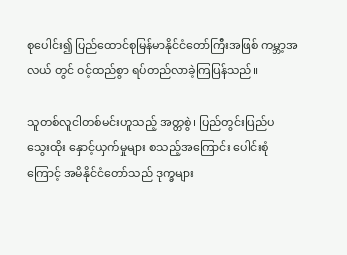စုပေါင်း၍ ပြည်ထောင်စုမြန်မာနိုင်ငံတော်ကြီးအဖြစ် ကမ္ဘာ့အလယ် တွင် ဝင့်ထည်စွာ ရပ်တည်လာခဲ့ကြပြန်သည်။

သူတစ်လူငါတစ်မင်းဟူသည့် အတ္တစွဲ၊ ပြည်တွင်းပြည်ပ သွေးထိုး နှောင့်ယှက်မှုများ စသည့်အကြောင်း ပေါင်းစုံကြောင့် အမိနိုင်ငံတော်သည် ဒုက္ခများ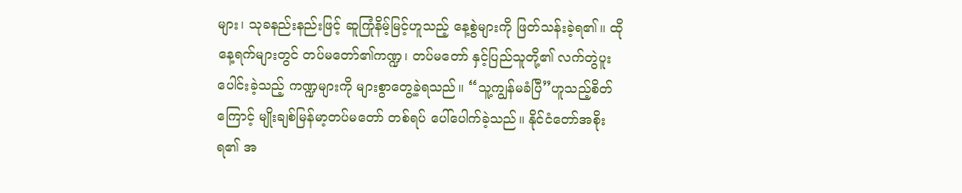များ၊ သုခနည်းနည်းဖြင့် ဆူကြုံနိမ့်မြင့်ဟူသည့် နေ့စွဲများကို ဖြတ်သန်းခဲ့ရ၏။ ထိုနေ့ရက်များတွင် တပ်မတော်၏ကဏ္ဍ၊ တပ်မတော် နှင့်ပြည်သူတို့၏ လက်တွဲပူးပေါင်းခဲ့သည့် ကဏ္ဍများကို များစွာတွေ့ခဲ့ရသည်။ “သူ့ကျွန်မခံပြီ”ဟူသည့်စိတ်ကြောင့် မျိုးချစ်မြန်မာ့တပ်မတော် တစ်ရပ် ပေါ်ပေါက်ခဲ့သည်။ နိုင်ငံတော်အစိုးရ၏ အ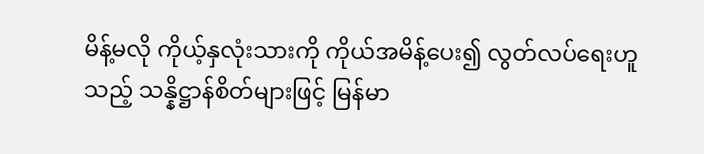မိန့်မလို ကိုယ့်နှလုံးသားကို ကိုယ်အမိန့်ပေး၍ လွတ်လပ်ရေးဟူသည့် သန္နိဋ္ဌာန်စိတ်များဖြင့် မြန်မာ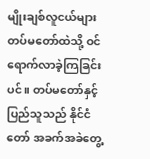မျိုးချစ်လူငယ်များ တပ်မတော်ထဲသို့ ဝင်ရောက်လာခဲ့ကြခြင်းပင်။ တပ်မတော်နှင့် ပြည်သူသည် နိုင်ငံတော် အခက်အခဲတွေ့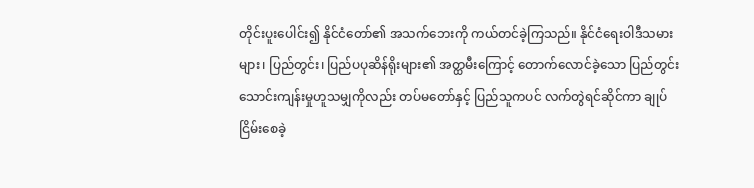တိုင်းပူးပေါင်း၍ နိုင်ငံတော်၏ အသက်ဘေးကို ကယ်တင်ခဲ့ကြသည်။ နိုင်ငံရေးဝါဒီသမားများ၊ ပြည်တွင်း၊ ပြည်ပပုဆိန်ရိုးများ၏ အတ္ထမီးကြောင့် တောက်လောင်ခဲ့သော ပြည်တွင်း သောင်းကျန်းမှုဟူသမျှကိုလည်း တပ်မတော်နှင့် ပြည်သူကပင် လက်တွဲရင်ဆိုင်ကာ ချုပ်ငြိမ်းစေခဲ့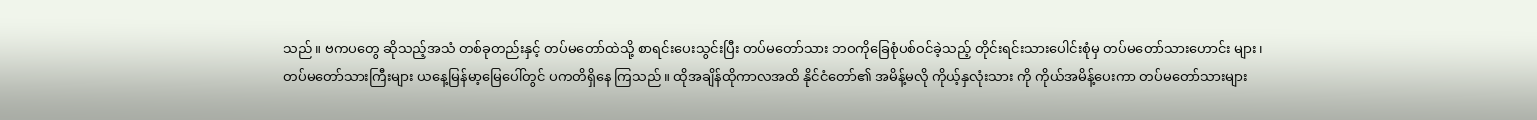သည်။ ဗကပတွေ ဆိုသည့်အသံ တစ်ခုတည်းနှင့် တပ်မတော်ထဲသို့ စာရင်းပေးသွင်းပြီး တပ်မတော်သား ဘဝကိုခြေစုံပစ်ဝင်ခဲ့သည့် တိုင်းရင်းသားပေါင်းစုံမှ တပ်မတော်သားဟောင်း များ၊ တပ်မတော်သားကြီးများ ယနေ့မြန်မာ့မြေပေါ်တွင် ပကတိရှိနေ ကြသည်။ ထိုအချိန်ထိုကာလအထိ နိုင်ငံတော်၏ အမိန့်မလို ကိုယ့်နှလုံးသား ကို ကိုယ်အမိန့်ပေးကာ တပ်မတော်သားများ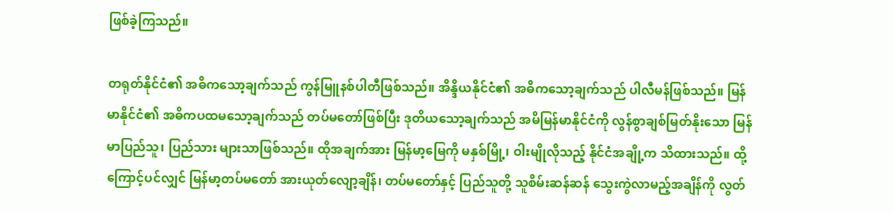ဖြစ်ခဲ့ကြသည်။

တရုတ်နိုင်ငံ၏ အဓိကသော့ချက်သည် ကွန်မြူနစ်ပါတီဖြစ်သည်။ အိန္ဒိယနိုင်ငံ၏ အဓိကသော့ချက်သည် ပါလီမန်ဖြစ်သည်။ မြန်မာနိုင်ငံ၏ အဓိကပထမသော့ချက်သည် တပ်မတော်ဖြစ်ပြီး ဒုတိယသော့ချက်သည် အမိမြန်မာနိုင်ငံကို လွန်စွာချစ်မြတ်နိုးသော မြန်မာပြည်သူ၊ ပြည်သား များသာဖြစ်သည်။ ထိုအချက်အား မြန်မာ့မြေကို မနှစ်မြို့၊ ဝါးမျိုလိုသည့် နိုင်ငံအချို့က သိထားသည်။ ထို့ကြောင့်ပင်လျှင် မြန်မာ့တပ်မတော် အားယုတ်လျော့ချိန်၊ တပ်မတော်နှင့် ပြည်သူတို့ သူစိမ်းဆန်ဆန် သွေးကွဲလာမည့်အချိန်ကို လွတ်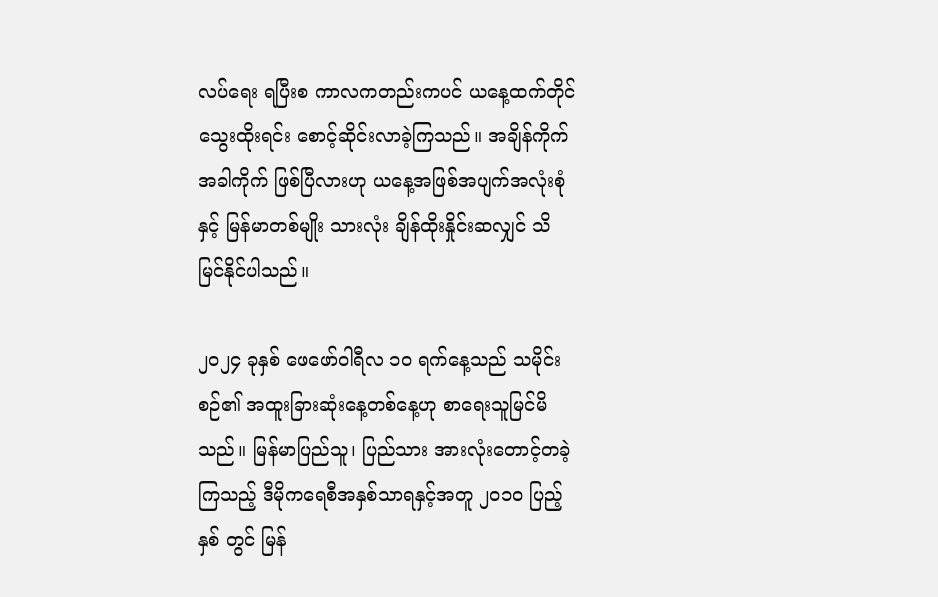လပ်ရေး ရပြီးစ ကာလကတည်းကပင် ယနေ့ထက်တိုင် သွေးထိုးရင်း စောင့်ဆိုင်းလာခဲ့ကြသည်။ အချိန်ကိုက် အခါကိုက် ဖြစ်ပြီလားဟု ယနေ့အဖြစ်အပျက်အလုံးစုံနှင့် မြန်မာတစ်မျိုး သားလုံး ချိန်ထိုးနှိုင်းဆလျှင် သိမြင်နိုင်ပါသည်။

၂ဝ၂၄ ခုနှစ် ဖေဖော်ဝါရီလ ၁ဝ ရက်နေ့သည် သမိုင်းစဉ်၏ အထူးခြားဆုံးနေ့တစ်နေ့ဟု စာရေးသူမြင်မိသည်။ မြန်မာပြည်သူ၊ ပြည်သား အားလုံးတောင့်တခဲ့ကြသည့် ဒီမိုကရေစီအနှစ်သာရနှင့်အတူ ၂ဝ၁ဝ ပြည့်နှစ် တွင် မြန်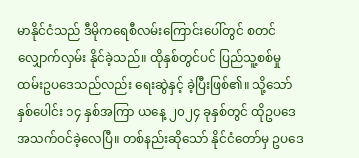မာနိုင်ငံသည် ဒီမိုကရေစီလမ်းကြောင်းပေါ်တွင် စတင်လျှောက်လှမ်း နိုင်ခဲ့သည်။ ထိုနှစ်တွင်ပင် ပြည်သူ့စစ်မှုထမ်းဥပဒေသည်လည်း ရေးဆွဲနှင့် ခဲ့ပြီးဖြစ်၏။ သို့သော် နှစ်ပေါင်း ၁၄ နှစ်အကြာ ယနေ့ ၂၀၂၄ ခုနှစ်တွင် ထိုဥပဒေအသက်ဝင်ခဲ့လေပြီ။ တစ်နည်းဆိုသော် နိုင်ငံတော်မှ ဥပဒေ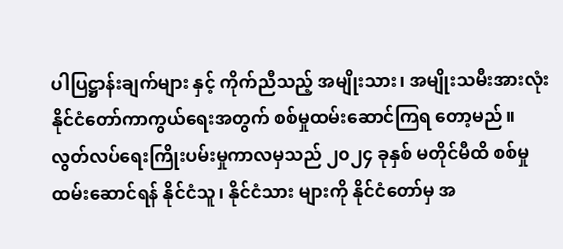ပါပြဋ္ဌာန်းချက်များ နှင့် ကိုက်ညီသည့် အမျိုးသား၊ အမျိုးသမီးအားလုံး နိုင်ငံတော်ကာကွယ်ရေးအတွက် စစ်မှုထမ်းဆောင်ကြရ တော့မည်။ လွတ်လပ်ရေးကြိုးပမ်းမှုကာလမှသည် ၂၀၂၄ ခုနှစ် မတိုင်မီထိ စစ်မှုထမ်းဆောင်ရန် နိုင်ငံသူ၊ နိုင်ငံသား များကို နိုင်ငံတော်မှ အ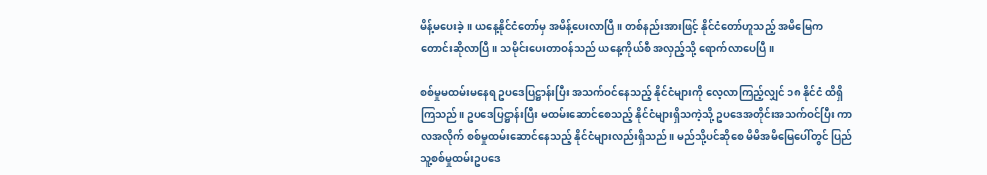မိန့်မပေးခဲ့။ ယနေ့နိုင်ငံတော်မှ အမိန့်ပေးလာပြီ။ တစ်နည်းအားဖြင့် နိုင်ငံတော်ဟူသည့် အမိမြေက တောင်းဆိုလာပြီ။ သမိုင်းပေးတာဝန်သည် ယနေ့ကိုယ်စီ အလှည့်သို့ ရောက်လာပေပြီ။

စစ်မှုမထမ်းမနေရ ဥပဒေပြဋ္ဌာန်းပြီး အသက်ဝင်နေသည့် နိုင်ငံများကို လေ့လာကြည့်လျှင် ၁၈ နိုင်ငံ ထိရှိကြသည်။ ဥပဒေပြဋ္ဌာန်းပြီး မထမ်းဆောင်စေသည့် နိုင်ငံများရှိသကဲ့သို့ ဥပဒေအတိုင်းအသက်ဝင်ပြီး ကာလအလိုက် စစ်မှုထမ်းဆောင်နေသည့် နိုင်ငံများလည်းရှိသည်။ မည်သို့ပင်ဆိုစေ မိမိအမိမြေပေါ်တွင် ပြည်သူ့စစ်မှုထမ်းဥပဒေ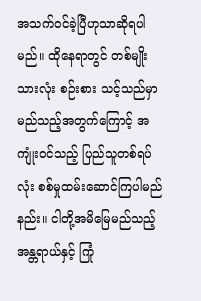အသက်ဝင်ခဲ့ပြီဟုသာဆိုရပါမည်။ ထိုနေရာတွင် တစ်မျိုးသားလုံး စဉ်းစား သင့်သည်မှာ မည်သည့်အတွက်ကြောင့် အကျုံးဝင်သည့် ပြည်သူတစ်ရပ်လုံး စစ်မှုထမ်းဆောင်ကြပါမည်နည်း။ ငါတို့အမိမြေမည်သည့်အန္တရာယ်နှင့် ကြုံ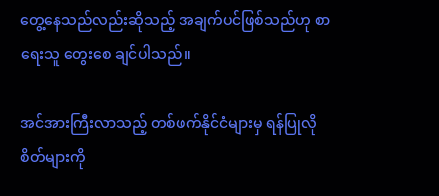တွေ့နေသည်လည်းဆိုသည့် အချက်ပင်ဖြစ်သည်ဟု စာရေးသူ တွေးစေ ချင်ပါသည်။

အင်အားကြီးလာသည့် တစ်ဖက်နိုင်ငံများမှ ရန်ပြုလိုစိတ်များကို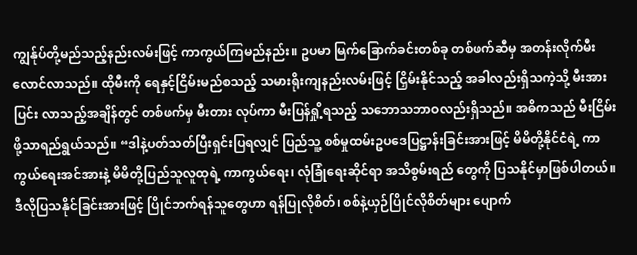ကျွန်ုပ်တို့မည်သည့်နည်းလမ်းဖြင့် ကာကွယ်ကြမည်နည်း။ ဥပမာ မြက်ခြောက်ခင်းတစ်ခု တစ်ဖက်ဆီမှ အတန်းလိုက်မီးလောင်လာသည်။ ထိုမီးကို ရေနှင့်ငြိမ်းမည်စသည့် သမားရိုးကျနည်းလမ်းဖြင့် ငြှိမ်းနိုင်သည့် အခါလည်းရှိသကဲ့သို့ မီးအားပြင်း လာသည့်အချိန်တွင် တစ်ဖက်မှ မီးတား လုပ်ကာ မီးပြန်ရှို့ရသည့် သဘောသဘာဝလည်းရှိသည်။ အဓိကသည် မီးငြိမ်းဖို့သာရည်ရွယ်သည်။ “ဒါနဲ့ပတ်သတ်ပြီးရှင်းပြရလျှင် ပြည်သူ့ စစ်မှုထမ်းဥပဒေပြဋ္ဌာန်းခြင်းအားဖြင့် မိမိတို့နိုင်ငံရဲ့ ကာကွယ်ရေးအင်အားနဲ့ မိမိတို့ပြည်သူလူထုရဲ့ ကာကွယ်ရေး၊ လုံခြုံရေးဆိုင်ရာ အသိစွမ်းရည် တွေကို ပြသနိုင်မှာဖြစ်ပါတယ်။ ဒီလိုပြသနိုင်ခြင်းအားဖြင့် ပြိုင်ဘက်ရန်သူတွေဟာ ရန်ပြုလိုစိတ်၊ စစ်နဲ့ယှဉ်ပြိုင်လိုစိတ်များ ပျောက်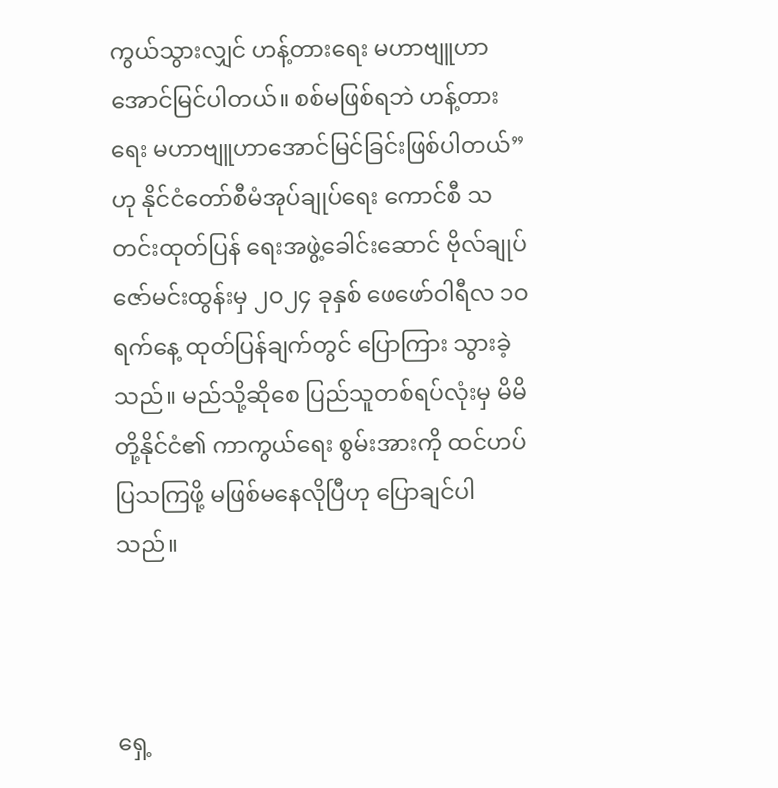ကွယ်သွားလျှင် ဟန့်တားရေး မဟာဗျူဟာ အောင်မြင်ပါတယ်။ စစ်မဖြစ်ရဘဲ ဟန့်တားရေး မဟာဗျူဟာအောင်မြင်ခြင်းဖြစ်ပါတယ်” ဟု နိုင်ငံတော်စီမံအုပ်ချုပ်ရေး ကောင်စီ သတင်းထုတ်ပြန် ရေးအဖွဲ့ခေါင်းဆောင် ဗိုလ်ချုပ်ဇော်မင်းထွန်းမှ ၂ဝ၂၄ ခုနှစ် ဖေဖော်ဝါရီလ ၁ဝ ရက်နေ့ ထုတ်ပြန်ချက်တွင် ပြောကြား သွားခဲ့သည်။ မည်သို့ဆိုစေ ပြည်သူတစ်ရပ်လုံးမှ မိမိတို့နိုင်ငံ၏ ကာကွယ်ရေး စွမ်းအားကို ထင်ဟပ် ပြသကြဖို့ မဖြစ်မနေလိုပြီဟု ပြောချင်ပါသည်။



ရှေ့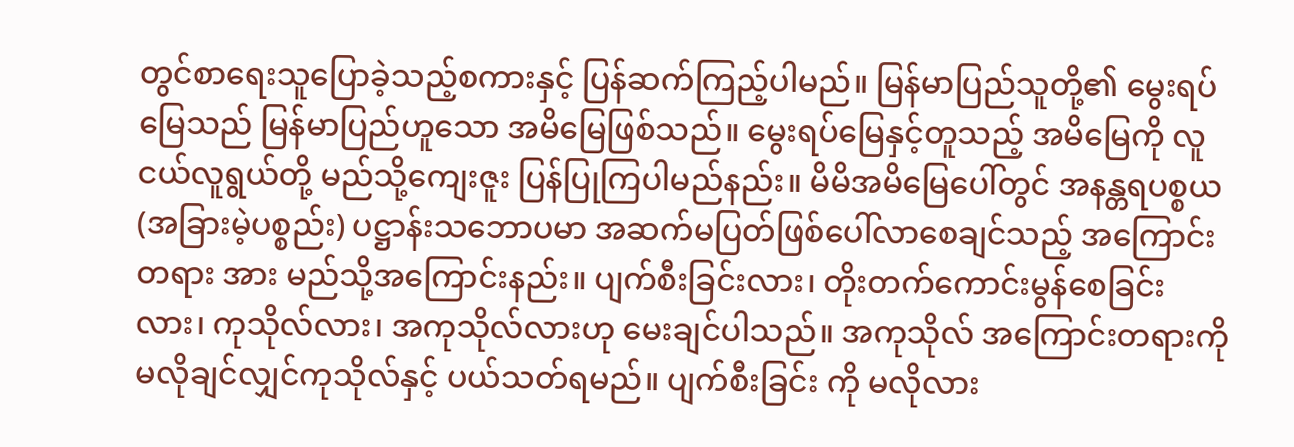တွင်စာရေးသူပြောခဲ့သည့်စကားနှင့် ပြန်ဆက်ကြည့်ပါမည်။ မြန်မာပြည်သူတို့၏ မွေးရပ်မြေသည် မြန်မာပြည်ဟူသော အမိမြေဖြစ်သည်။ မွေးရပ်မြေနှင့်တူသည့် အမိမြေကို လူငယ်လူရွယ်တို့ မည်သို့ကျေးဇူး ပြန်ပြုကြပါမည်နည်း။ မိမိအမိမြေပေါ်တွင် အနန္တရပစ္စယ (အခြားမဲ့ပစ္စည်း) ပဋ္ဌာန်းသဘောပမာ အဆက်မပြတ်ဖြစ်ပေါ်လာစေချင်သည့် အကြောင်းတရား အား မည်သို့အကြောင်းနည်း။ ပျက်စီးခြင်းလား၊ တိုးတက်ကောင်းမွန်စေခြင်း လား၊ ကုသိုလ်လား၊ အကုသိုလ်လားဟု မေးချင်ပါသည်။ အကုသိုလ် အကြောင်းတရားကို မလိုချင်လျှင်ကုသိုလ်နှင့် ပယ်သတ်ရမည်။ ပျက်စီးခြင်း ကို မလိုလား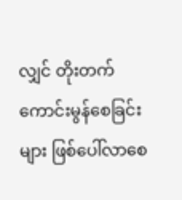လျှင် တိုးတက်ကောင်းမွန်စေခြင်းများ ဖြစ်ပေါ်လာစေ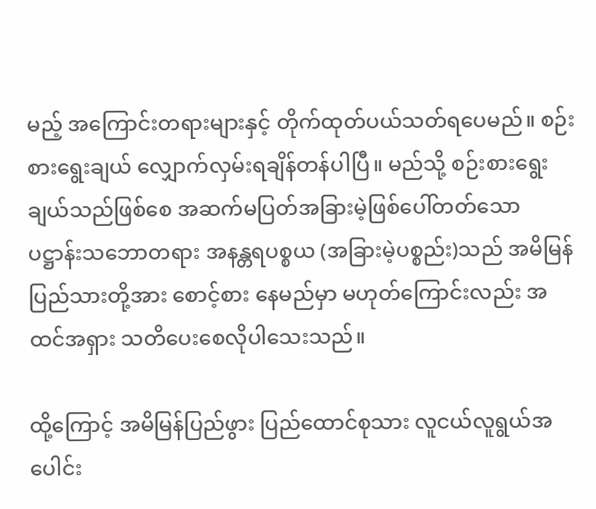မည့် အကြောင်းတရားများနှင့် တိုက်ထုတ်ပယ်သတ်ရပေမည်။ စဉ်းစားရွေးချယ် လျှောက်လှမ်းရချိန်တန်ပါပြီ။ မည်သို့ စဉ်းစားရွေးချယ်သည်ဖြစ်စေ အဆက်မပြတ်အခြားမဲ့ဖြစ်ပေါ်တတ်သော ပဋ္ဌာန်းသဘောတရား အနန္တရပစ္စယ (အခြားမဲ့ပစ္စည်း)သည် အမိမြန်ပြည်သားတို့အား စောင့်စား နေမည်မှာ မဟုတ်ကြောင်းလည်း အထင်အရှား သတိပေးစေလိုပါသေးသည်။

ထို့ကြောင့် အမိမြန်ပြည်ဖွား ပြည်ထောင်စုသား လူငယ်လူရွယ်အပေါင်း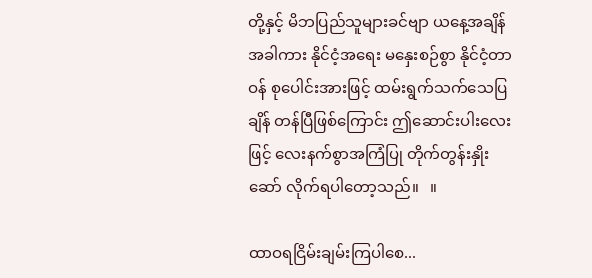တို့နှင့် မိဘပြည်သူများခင်ဗျာ ယနေ့အချိန်အခါကား နိုင်ငံ့အရေး မနှေးစဉ်စွာ နိုင်ငံ့တာဝန် စုပေါင်းအားဖြင့် ထမ်းရွက်သက်သေပြချိန် တန်ပြီဖြစ်ကြောင်း ဤဆောင်းပါးလေးဖြင့် လေးနက်စွာအကြံပြု တိုက်တွန်းနှိုးဆော် လိုက်ရပါတော့သည်။   ။

ထာဝရငြိမ်းချမ်းကြပါစေ...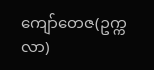ကျော်တေဇ(ဥက္ကလာ)